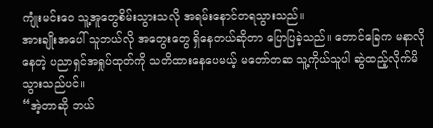ကျုံးမင်းဝေ သူ့အူတွေစိမ်းသွားသလို အရမ်းနောင်တရသွားသည်။
အားချိုးအပေါ် သူဘယ်လို အတွေးတွေ ရှိနေတယ်ဆိုတာ ပြောပြခဲ့သည်။ တောင်ခြေက မနာလိုနေတဲ့ ပညာရှင်အရှုပ်ထုတ်ကို သတိထားနေပေမယ့် မတော်တဆ သူ့ကိုယ်သူပါ ဆွဲထည့်လိုက်မိသွားသည်ပင်။
“အဲ့တာဆို ဘယ်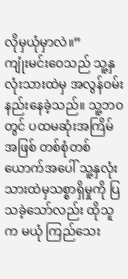လိုမှယုံမှာလဲ။”
ကျုံးမင်းဝေသည် သူ့နှလုံးသားထဲမှ အလွန်ဝမ်းနည်းနေခဲ့သည်။ သူ့ဘဝတွင် ပထမဆုံးအကြိမ်အဖြစ် တစ်စုံတစ်ယောက်အပေါ် သူ့နှလုံးသားထဲမှသစ္စာရှိမှုကို ပြသခဲ့သော်လည်း ထိုသူက မယုံ ကြည်သေး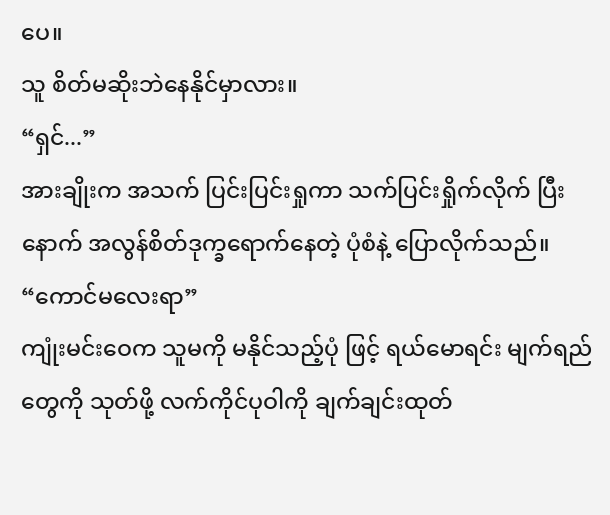ပေ။
သူ စိတ်မဆိုးဘဲနေနိုင်မှာလား။
“ရှင်...”
အားချိုးက အသက် ပြင်းပြင်းရှုကာ သက်ပြင်းရှိုက်လိုက် ပြီးနောက် အလွန်စိတ်ဒုက္ခရောက်နေတဲ့ ပုံစံနဲ့ ပြောလိုက်သည်။
“ကောင်မလေးရာ”
ကျုံးမင်းဝေက သူမကို မနိုင်သည့်ပုံ ဖြင့် ရယ်မောရင်း မျက်ရည်တွေကို သုတ်ဖို့ လက်ကိုင်ပုဝါကို ချက်ချင်းထုတ်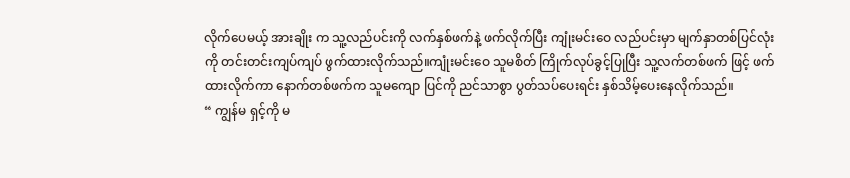လိုက်ပေမယ့် အားချိုး က သူ့လည်ပင်းကို လက်နှစ်ဖက်နဲ့ ဖက်လိုက်ပြီး ကျုံးမင်းဝေ လည်ပင်းမှာ မျက်နှာတစ်ပြင်လုံးကို တင်းတင်းကျပ်ကျပ် ဖွက်ထားလိုက်သည်။ကျုံးမင်းဝေ သူမစိတ် ကြိုက်လုပ်ခွင့်ပြုပြီး သူ့လက်တစ်ဖက် ဖြင့် ဖက်ထားလိုက်ကာ နောက်တစ်ဖက်က သူမကျော ပြင်ကို ညင်သာစွာ ပွတ်သပ်ပေးရင်း နှစ်သိမ့်ပေးနေလိုက်သည်။
“ ကျွန်မ ရှင့်ကို မ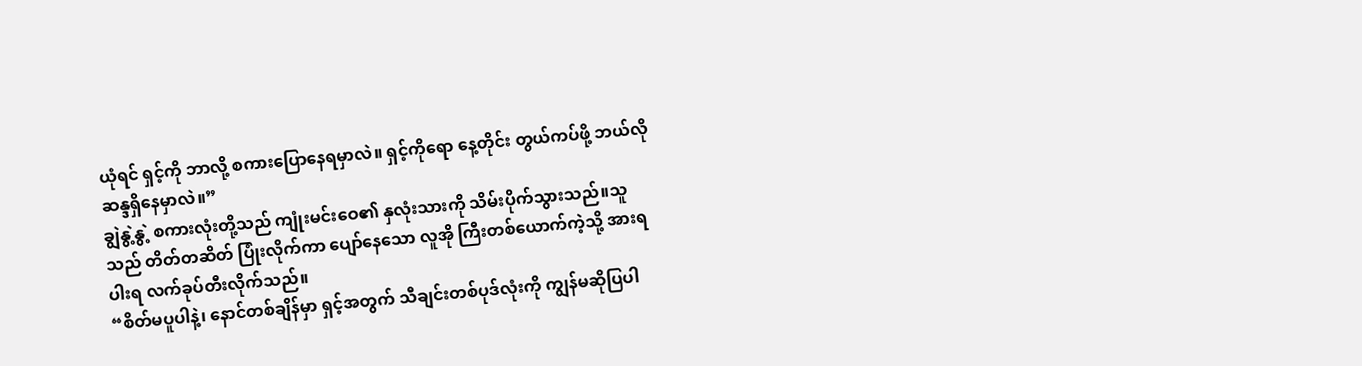ယုံရင် ရှင့်ကို ဘာလို့ စကားပြောနေရမှာလဲ။ ရှင့်ကိုရော နေ့တိုင်း တွယ်ကပ်ဖို့ ဘယ်လို ဆန္ဒရှိနေမှာလဲ။”
ချွဲနွဲ့နွဲ့ စကားလုံးတို့သည် ကျုံးမင်းဝေ၏ နှလုံးသားကို သိမ်းပိုက်သွားသည်။သူသည် တိတ်တဆိတ် ပြုံးလိုက်ကာ ပျော်နေသော လူအို ကြီးတစ်ယောက်ကဲ့သို့ အားရပါးရ လက်ခုပ်တီးလိုက်သည်။
“စိတ်မပူပါနဲ့၊ နောင်တစ်ချိန်မှာ ရှင့်အတွက် သီချင်းတစ်ပုဒ်လုံးကို ကျွန်မဆိုပြပါ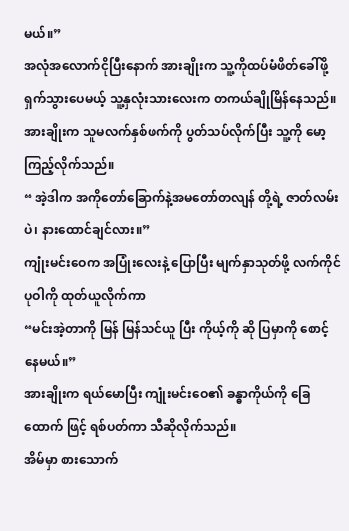မယ်။”
အလုံအလောက်ငိုပြီးနောက် အားချိုးက သူ့ကိုထပ်မံဖိတ်ခေါ်ဖို့ ရှက်သွားပေမယ့် သူ့နှလုံးသားလေးက တကယ်ချိုမြိန်နေသည်။
အားချိုးက သူမလက်နှစ်ဖက်ကို ပွတ်သပ်လိုက်ပြီး သူ့ကို မော့ကြည့်လိုက်သည်။
“ အဲ့ဒါက အကိုတော်ခြောက်နဲ့အမတော်တလျန် တို့ရဲ့ ဇာတ်လမ်းပဲ၊ နားထောင်ချင်လား။”
ကျုံးမင်းဝေက အပြုံးလေးနဲ့ ပြောပြီး မျက်နှာသုတ်ဖို့ လက်ကိုင်ပုဝါကို ထုတ်ယူလိုက်ကာ
“မင်းအဲ့တာကို မြန် မြန်သင်ယူ ပြီး ကိုယ့်ကို ဆို ပြမှာကို စောင့်နေမယ်။”
အားချိုးက ရယ်မောပြီး ကျုံးမင်းဝေ၏ ခန္ဓာကိုယ်ကို ခြေထောက် ဖြင့် ရစ်ပတ်ကာ သီဆိုလိုက်သည်။
အိမ်မှာ စားသောက်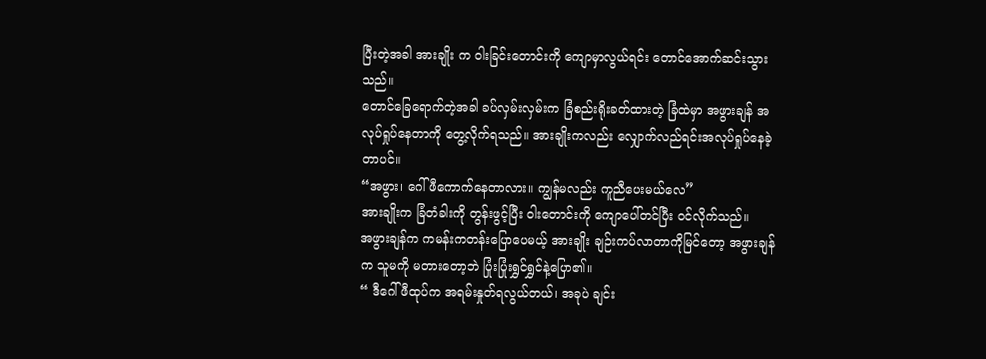ပြီးတဲ့အခါ အားချိုး က ဝါးခြင်းတောင်းကို ကျောမှာလွယ်ရင်း တောင်အောက်ဆင်းသွားသည်။
တောင်ခြေရောက်တဲ့အခါ ခပ်လှမ်းလှမ်းက ခြံစည်းရိုးခတ်ထားတဲ့ ခြံထဲမှာ အဖွားချန် အလုပ်ရှုပ်နေတာကို တွေ့လိုက်ရသည်။ အားချိုးကလည်း လျှောက်လည်ရင်းအလုပ်ရှုပ်နေခဲ့တာပင်။
“အဖွား၊ ဂေါ်ဖီကောက်နေတာလား။ ကျွန်မလည်း ကူညီပေးမယ်လေ”
အားချိုးက ခြံတံခါးကို တွန်းဖွင့်ပြီး ဝါးတောင်းကို ကျောပေါ်တင်ပြီး ဝင်လိုက်သည်။
အဖွားချန်က ကမန်းကတန်းပြောပေမယ့် အားချိုး ချဉ်းကပ်လာတာကိုမြင်တော့ အဖွားချန်က သူမကို မတားတော့ဘဲ ပြုံးပြုံးရွှင်ရွှင်နဲ့ပြော၏။
“ ဒီဂေါ်ဖီထုပ်က အရမ်းနှုတ်ရလွယ်တယ်၊ အခုပဲ ချင်း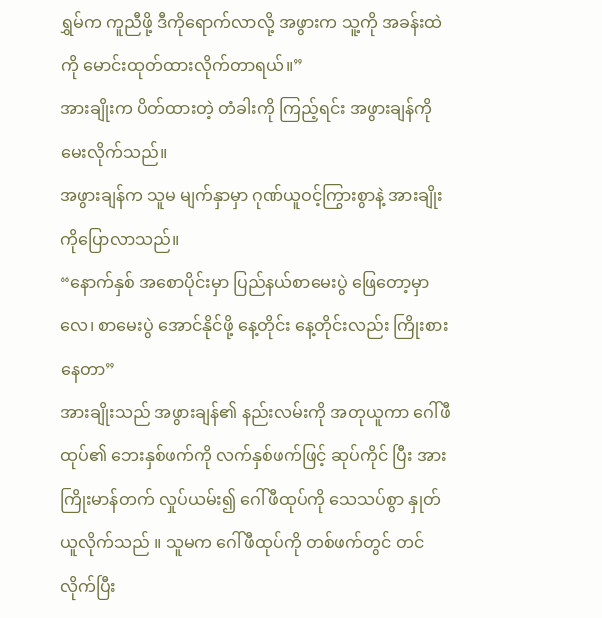ရွှမ်က ကူညီဖို့ ဒီကိုရောက်လာလို့ အဖွားက သူ့ကို အခန်းထဲကို မောင်းထုတ်ထားလိုက်တာရယ်။”
အားချိုးက ပိတ်ထားတဲ့ တံခါးကို ကြည့်ရင်း အဖွားချန်ကို မေးလိုက်သည်။
အဖွားချန်က သူမ မျက်နှာမှာ ဂုဏ်ယူဝင့်ကြွားစွာနဲ့ အားချိုးကိုပြောလာသည်။
“နောက်နှစ် အစောပိုင်းမှာ ပြည်နယ်စာမေးပွဲ ဖြေတော့မှာလေ၊ စာမေးပွဲ အောင်နိုင်ဖို့ နေ့တိုင်း နေ့တိုင်းလည်း ကြိုးစားနေတာ”
အားချိုးသည် အဖွားချန်၏ နည်းလမ်းကို အတုယူကာ ဂေါ်ဖီထုပ်၏ ဘေးနှစ်ဖက်ကို လက်နှစ်ဖက်ဖြင့် ဆုပ်ကိုင် ပြီး အားကြိုးမာန်တက် လှုပ်ယမ်း၍ ဂေါ်ဖီထုပ်ကို သေသပ်စွာ နှုတ်ယူလိုက်သည် ။ သူမက ဂေါ်ဖီထုပ်ကို တစ်ဖက်တွင် တင်လိုက်ပြီး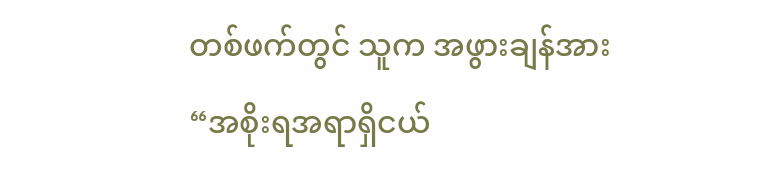တစ်ဖက်တွင် သူက အဖွားချန်အား
“အစိုးရအရာရှိငယ်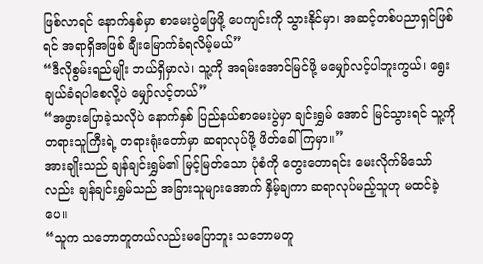ဖြစ်လာရင် နောက်နှစ်မှာ စာမေးပွဲဖြေဖို့ ပေကျင်းကို သွားနိုင်မှာ၊ အဆင့်တစ်ပညာရှင်ဖြစ်ရင် အရာရှိအဖြစ် ချီးမြောက်ခံရလိမ့်မယ်”
“ဒီလိုစွမ်းရည်မျိုး ဘယ်ရှိမှာလဲ၊ သူ့ကို အရမ်းအောင်မြင်ဖို့ မမျှော်လင့်ပါဘူးကွယ်၊ ရွေးချယ်ခံရပါစေလို့ပဲ မျှော်လင့်တယ်”
“အဖွားပြောခဲ့သလိုပဲ နောက်နှစ် ပြည်နယ်စာမေးပွဲမှာ ချင်းရွှမ် အောင် မြင်သွားရင် သူ့ကို တရားသူကြီးရဲ့ တရားရုံးတော်မှာ ဆရာလုပ်ဖို့ ဖိတ်ခေါ်ကြမှာ။”
အားချိုးသည် ချန်ချင်းရွှမ်၏ မြင့်မြတ်သော ပုံစံကို တွေးတောရင်း မေးလိုက်မိသော်လည်း ချန်ချင်းရွှမ်သည် အခြားသူများအောက် နှိမ့်ချကာ ဆရာလုပ်မည့်သူဟု မထင်ခဲ့ပေ။
“သူက သဘောတူတယ်လည်းမပြောဘူး သဘောမတူ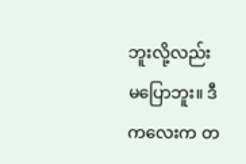ဘူးလို့လည်း မပြောဘူး။ ဒီကလေးက တ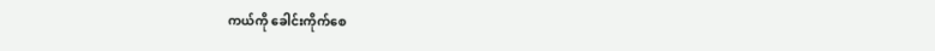ကယ်ကို ခေါင်းကိုက်စေ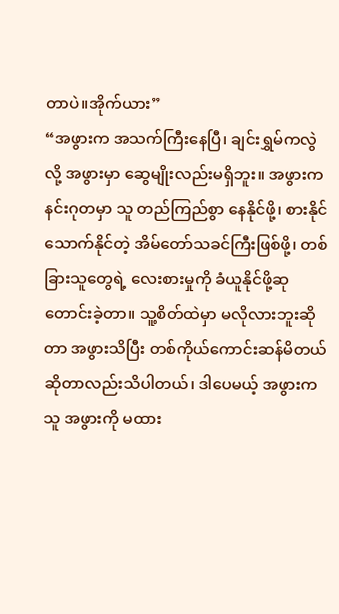တာပဲ။အိုက်ယား”
“အဖွားက အသက်ကြီးနေပြီ၊ ချင်းရွှမ်ကလွဲလို့ အဖွားမှာ ဆွေမျိုးလည်းမရှိဘူး။ အဖွားက နင်းဂုတမှာ သူ တည်ကြည်စွာ နေနိုင်ဖို့၊ စားနိုင်သောက်နိုင်တဲ့ အိမ်တော်သခင်ကြီးဖြစ်ဖို့၊ တစ်ခြားသူတွေရဲ့ လေးစားမှုကို ခံယူနိုင်ဖို့ဆုတောင်းခဲ့တာ။ သူ့စိတ်ထဲမှာ မလိုလားဘူးဆိုတာ အဖွားသိပြီး တစ်ကိုယ်ကောင်းဆန်မိတယ်ဆိုတာလည်းသိပါတယ်၊ ဒါပေမယ့် အဖွားက သူ အဖွားကို မထား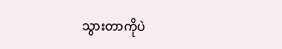သွားတာကိုပဲ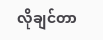လိုချင်တာ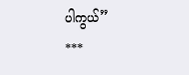ပါကွယ်”
***